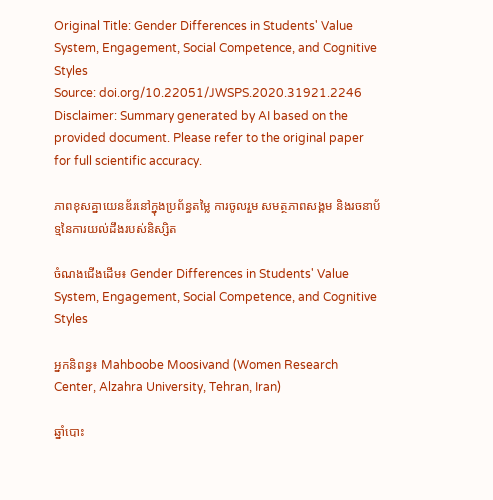Original Title: Gender Differences in Students' Value System, Engagement, Social Competence, and Cognitive Styles
Source: doi.org/10.22051/JWSPS.2020.31921.2246
Disclaimer: Summary generated by AI based on the provided document. Please refer to the original paper for full scientific accuracy.

ភាពខុសគ្នាយេនឌ័រនៅក្នុងប្រព័ន្ធតម្លៃ ការចូលរួម សមត្ថភាពសង្គម និងរចនាប័ទ្មនៃការយល់ដឹងរបស់និស្សិត

ចំណងជើងដើម៖ Gender Differences in Students' Value System, Engagement, Social Competence, and Cognitive Styles

អ្នកនិពន្ធ៖ Mahboobe Moosivand (Women Research Center, Alzahra University, Tehran, Iran)

ឆ្នាំបោះ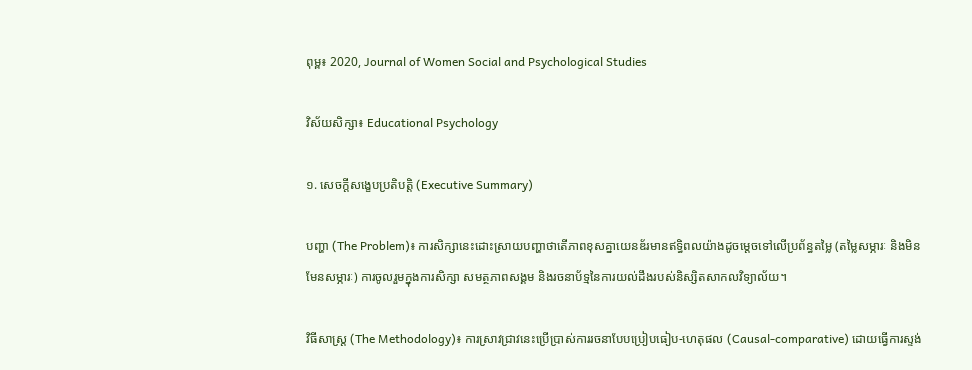ពុម្ព៖ 2020, Journal of Women Social and Psychological Studies

វិស័យសិក្សា៖ Educational Psychology

១. សេចក្តីសង្ខេបប្រតិបត្តិ (Executive Summary)

បញ្ហា (The Problem)៖ ការសិក្សានេះដោះស្រាយបញ្ហាថាតើភាពខុសគ្នាយេនឌ័រមានឥទ្ធិពលយ៉ាងដូចម្តេចទៅលើប្រព័ន្ធតម្លៃ (តម្លៃសម្ភារៈ និងមិនមែនសម្ភារៈ) ការចូលរួមក្នុងការសិក្សា សមត្ថភាពសង្គម និងរចនាប័ទ្មនៃការយល់ដឹងរបស់និស្សិតសាកលវិទ្យាល័យ។

វិធីសាស្ត្រ (The Methodology)៖ ការស្រាវជ្រាវនេះប្រើប្រាស់ការរចនាបែបប្រៀបធៀប-ហេតុផល (Causal-comparative) ដោយធ្វើការស្ទង់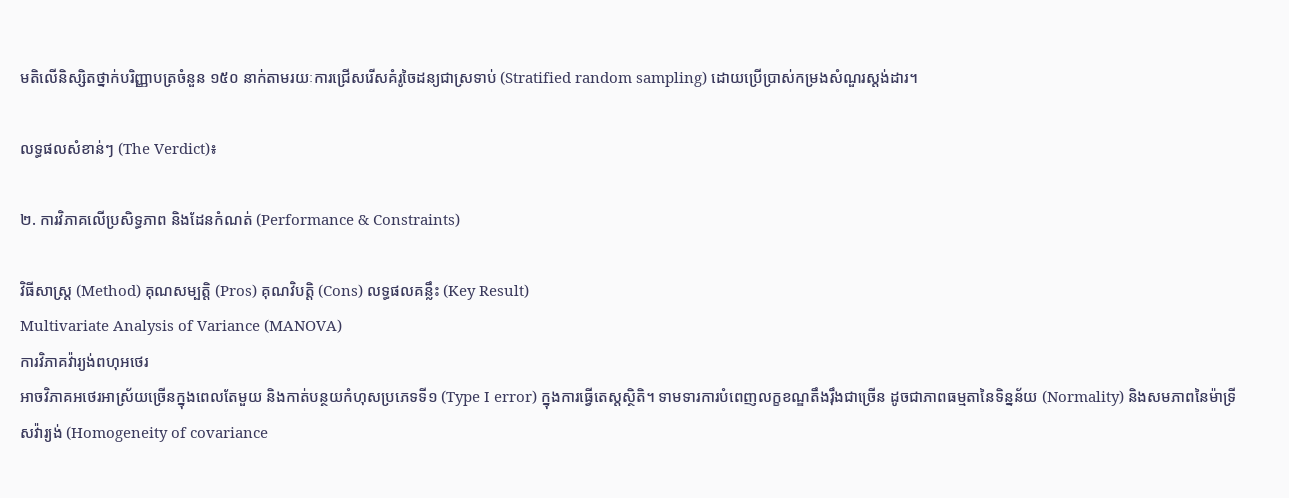មតិលើនិស្សិតថ្នាក់បរិញ្ញាបត្រចំនួន ១៥០ នាក់តាមរយៈការជ្រើសរើសគំរូចៃដន្យជាស្រទាប់ (Stratified random sampling) ដោយប្រើប្រាស់កម្រងសំណួរស្តង់ដារ។

លទ្ធផលសំខាន់ៗ (The Verdict)៖

២. ការវិភាគលើប្រសិទ្ធភាព និងដែនកំណត់ (Performance & Constraints)

វិធីសាស្ត្រ (Method) គុណសម្បត្តិ (Pros) គុណវិបត្តិ (Cons) លទ្ធផលគន្លឹះ (Key Result)
Multivariate Analysis of Variance (MANOVA)
ការវិភាគវ៉ារ្យង់ពហុអថេរ
អាចវិភាគអថេរអាស្រ័យច្រើនក្នុងពេលតែមួយ និងកាត់បន្ថយកំហុសប្រភេទទី១ (Type I error) ក្នុងការធ្វើតេស្តស្ថិតិ។ ទាមទារការបំពេញលក្ខខណ្ឌតឹងរ៉ឹងជាច្រើន ដូចជាភាពធម្មតានៃទិន្នន័យ (Normality) និងសមភាពនៃម៉ាទ្រីសវ៉ារ្យង់ (Homogeneity of covariance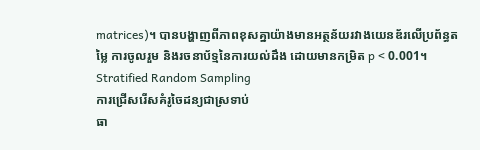matrices)។ បានបង្ហាញពីភាពខុសគ្នាយ៉ាងមានអត្ថន័យរវាងយេនឌ័រលើប្រព័ន្ធតម្លៃ ការចូលរួម និងរចនាប័ទ្មនៃការយល់ដឹង ដោយមានកម្រិត p < 0.001។
Stratified Random Sampling
ការជ្រើសរើសគំរូចៃដន្យជាស្រទាប់
ធា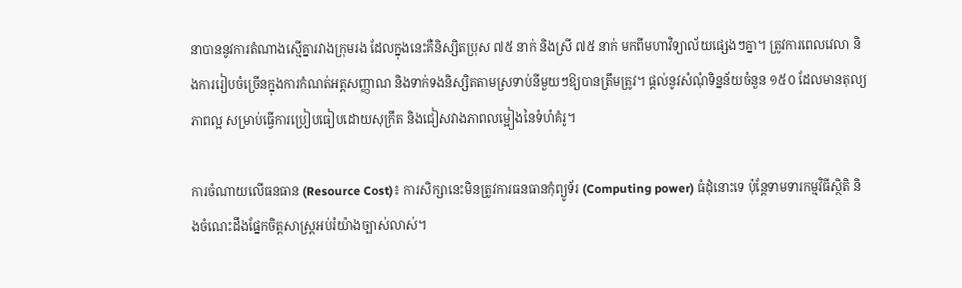នាបាននូវការតំណាងស្មើគ្នារវាងក្រុមរង ដែលក្នុងនេះគឺនិស្សិតប្រុស ៧៥ នាក់ និងស្រី ៧៥ នាក់ មកពីមហាវិទ្យាល័យផ្សេងៗគ្នា។ ត្រូវការពេលវេលា និងការរៀបចំច្រើនក្នុងការកំណត់អត្តសញ្ញាណ និងទាក់ទងនិស្សិតតាមស្រទាប់នីមួយៗឱ្យបានត្រឹមត្រូវ។ ផ្តល់នូវសំណុំទិន្នន័យចំនួន ១៥០ ដែលមានតុល្យភាពល្អ សម្រាប់ធ្វើការប្រៀបធៀបដោយសុក្រឹត និងជៀសវាងភាពលម្អៀងនៃទំហំគំរូ។

ការចំណាយលើធនធាន (Resource Cost)៖ ការសិក្សានេះមិនត្រូវការធនធានកុំព្យូទ័រ (Computing power) ធំដុំនោះទេ ប៉ុន្តែទាមទារកម្មវិធីស្ថិតិ និងចំណេះដឹងផ្នែកចិត្តសាស្ត្រអប់រំយ៉ាងច្បាស់លាស់។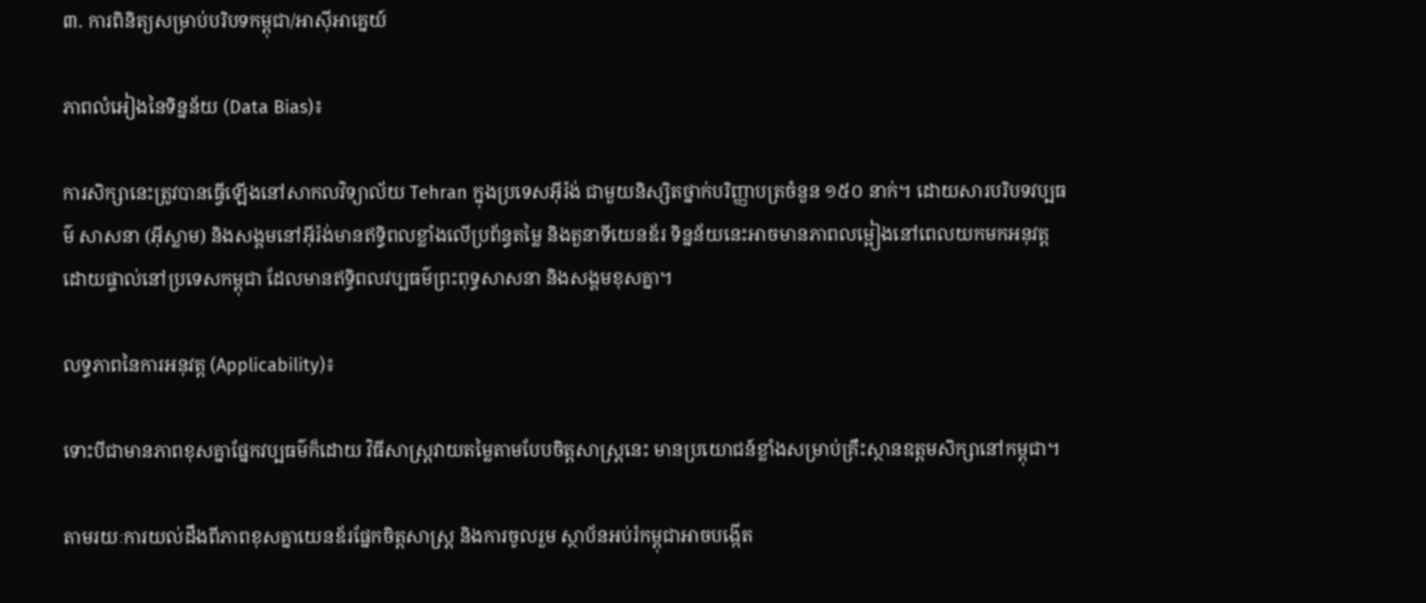៣. ការពិនិត្យសម្រាប់បរិបទកម្ពុជា/អាស៊ីអាគ្នេយ៍

ភាពលំអៀងនៃទិន្នន័យ (Data Bias)៖

ការសិក្សានេះត្រូវបានធ្វើឡើងនៅសាកលវិទ្យាល័យ Tehran ក្នុងប្រទេសអ៊ីរ៉ង់ ជាមួយនិស្សិតថ្នាក់បរិញ្ញាបត្រចំនួន ១៥០ នាក់។ ដោយសារបរិបទវប្បធម៌ សាសនា (អ៊ីស្លាម) និងសង្គមនៅអ៊ីរ៉ង់មានឥទ្ធិពលខ្លាំងលើប្រព័ន្ធតម្លៃ និងតួនាទីយេនឌ័រ ទិន្នន័យនេះអាចមានភាពលម្អៀងនៅពេលយកមកអនុវត្តដោយផ្ទាល់នៅប្រទេសកម្ពុជា ដែលមានឥទ្ធិពលវប្បធម៌ព្រះពុទ្ធសាសនា និងសង្គមខុសគ្នា។

លទ្ធភាពនៃការអនុវត្ត (Applicability)៖

ទោះបីជាមានភាពខុសគ្នាផ្នែកវប្បធម៌ក៏ដោយ វិធីសាស្ត្រវាយតម្លៃតាមបែបចិត្តសាស្ត្រនេះ មានប្រយោជន៍ខ្លាំងសម្រាប់គ្រឹះស្ថានឧត្តមសិក្សានៅកម្ពុជា។

តាមរយៈការយល់ដឹងពីភាពខុសគ្នាយេនឌ័រផ្នែកចិត្តសាស្ត្រ និងការចូលរួម ស្ថាប័នអប់រំកម្ពុជាអាចបង្កើត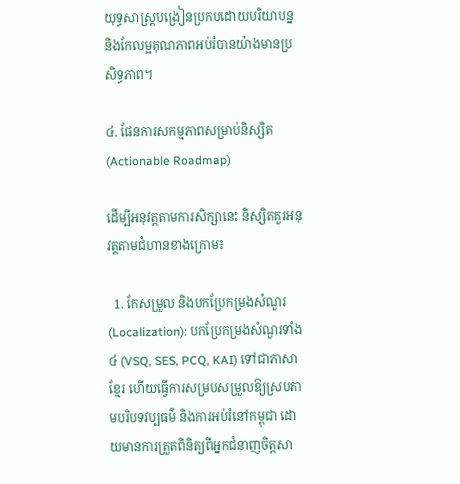យុទ្ធសាស្ត្របង្រៀនប្រកបដោយបរិយាបន្ន និងកែលម្អគុណភាពអប់រំបានយ៉ាងមានប្រសិទ្ធភាព។

៤. ផែនការសកម្មភាពសម្រាប់និស្សិត (Actionable Roadmap)

ដើម្បីអនុវត្តតាមការសិក្សានេះ និស្សិតគួរអនុវត្តតាមជំហានខាងក្រោម៖

  1. កែសម្រួល និងបកប្រែកម្រងសំណួរ (Localization): បកប្រែកម្រងសំណួរទាំង៤ (VSQ, SES, PCQ, KAI) ទៅជាភាសាខ្មែរ ហើយធ្វើការសម្របសម្រួលឱ្យស្របតាមបរិបទវប្បធម៌ និងការអប់រំនៅកម្ពុជា ដោយមានការត្រួតពិនិត្យពីអ្នកជំនាញចិត្តសា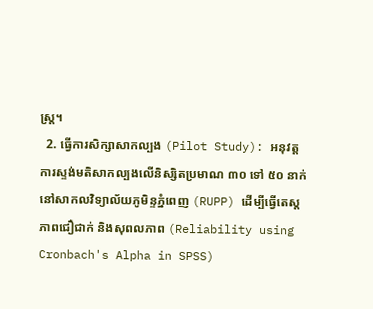ស្ត្រ។
  2. ធ្វើការសិក្សាសាកល្បង (Pilot Study): អនុវត្តការស្ទង់មតិសាកល្បងលើនិស្សិតប្រមាណ ៣០ ទៅ ៥០ នាក់ នៅសាកលវិទ្យាល័យភូមិន្ទភ្នំពេញ (RUPP) ដើម្បីធ្វើតេស្តភាពជឿជាក់ និងសុពលភាព (Reliability using Cronbach's Alpha in SPSS)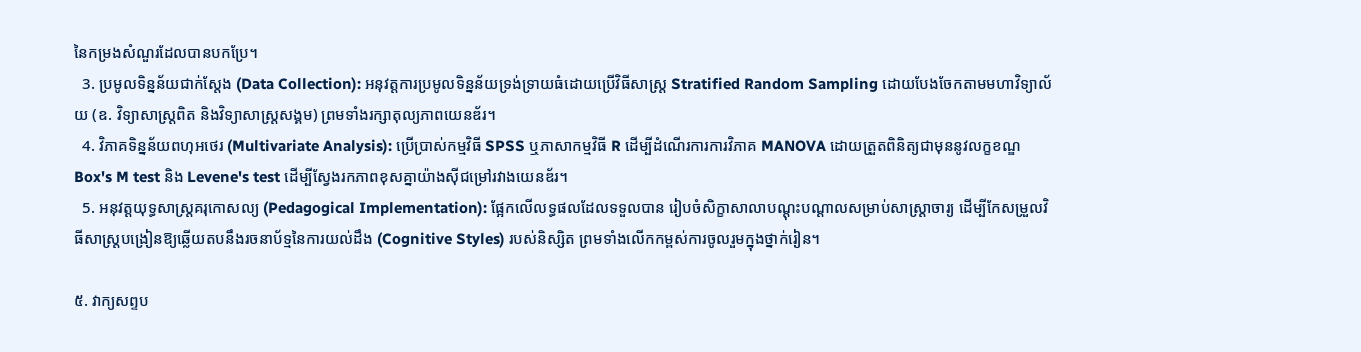នៃកម្រងសំណួរដែលបានបកប្រែ។
  3. ប្រមូលទិន្នន័យជាក់ស្តែង (Data Collection): អនុវត្តការប្រមូលទិន្នន័យទ្រង់ទ្រាយធំដោយប្រើវិធីសាស្ត្រ Stratified Random Sampling ដោយបែងចែកតាមមហាវិទ្យាល័យ (ឧ. វិទ្យាសាស្ត្រពិត និងវិទ្យាសាស្ត្រសង្គម) ព្រមទាំងរក្សាតុល្យភាពយេនឌ័រ។
  4. វិភាគទិន្នន័យពហុអថេរ (Multivariate Analysis): ប្រើប្រាស់កម្មវិធី SPSS ឬភាសាកម្មវិធី R ដើម្បីដំណើរការការវិភាគ MANOVA ដោយត្រួតពិនិត្យជាមុននូវលក្ខខណ្ឌ Box's M test និង Levene's test ដើម្បីស្វែងរកភាពខុសគ្នាយ៉ាងស៊ីជម្រៅរវាងយេនឌ័រ។
  5. អនុវត្តយុទ្ធសាស្ត្រគរុកោសល្យ (Pedagogical Implementation): ផ្អែកលើលទ្ធផលដែលទទួលបាន រៀបចំសិក្ខាសាលាបណ្តុះបណ្តាលសម្រាប់សាស្ត្រាចារ្យ ដើម្បីកែសម្រួលវិធីសាស្ត្របង្រៀនឱ្យឆ្លើយតបនឹងរចនាប័ទ្មនៃការយល់ដឹង (Cognitive Styles) របស់និស្សិត ព្រមទាំងលើកកម្ពស់ការចូលរួមក្នុងថ្នាក់រៀន។

៥. វាក្យសព្ទប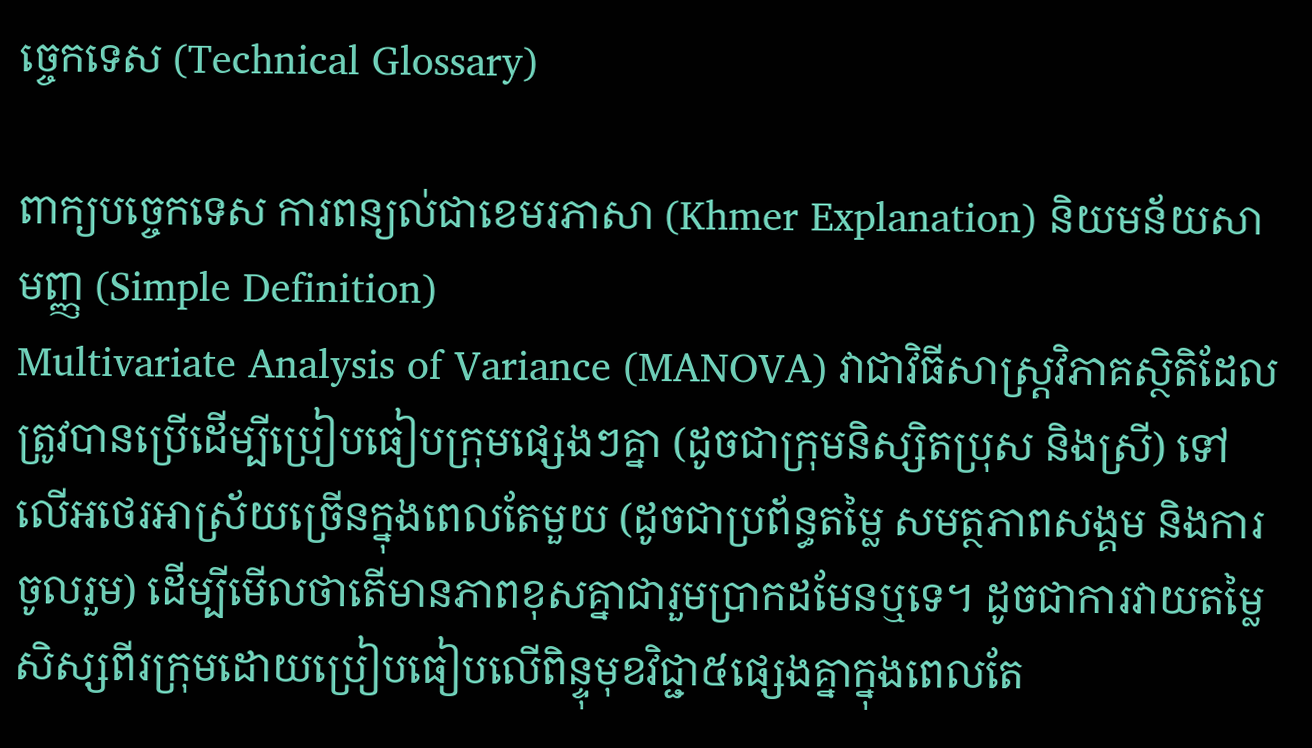ច្ចេកទេស (Technical Glossary)

ពាក្យបច្ចេកទេស ការពន្យល់ជាខេមរភាសា (Khmer Explanation) និយមន័យសាមញ្ញ (Simple Definition)
Multivariate Analysis of Variance (MANOVA) វាជាវិធីសាស្ត្រវិភាគស្ថិតិដែលត្រូវបានប្រើដើម្បីប្រៀបធៀបក្រុមផ្សេងៗគ្នា (ដូចជាក្រុមនិស្សិតប្រុស និងស្រី) ទៅលើអថេរអាស្រ័យច្រើនក្នុងពេលតែមួយ (ដូចជាប្រព័ន្ធតម្លៃ សមត្ថភាពសង្គម និងការចូលរួម) ដើម្បីមើលថាតើមានភាពខុសគ្នាជារួមប្រាកដមែនឬទេ។ ដូចជាការវាយតម្លៃសិស្សពីរក្រុមដោយប្រៀបធៀបលើពិន្ទុមុខវិជ្ជា៥ផ្សេងគ្នាក្នុងពេលតែ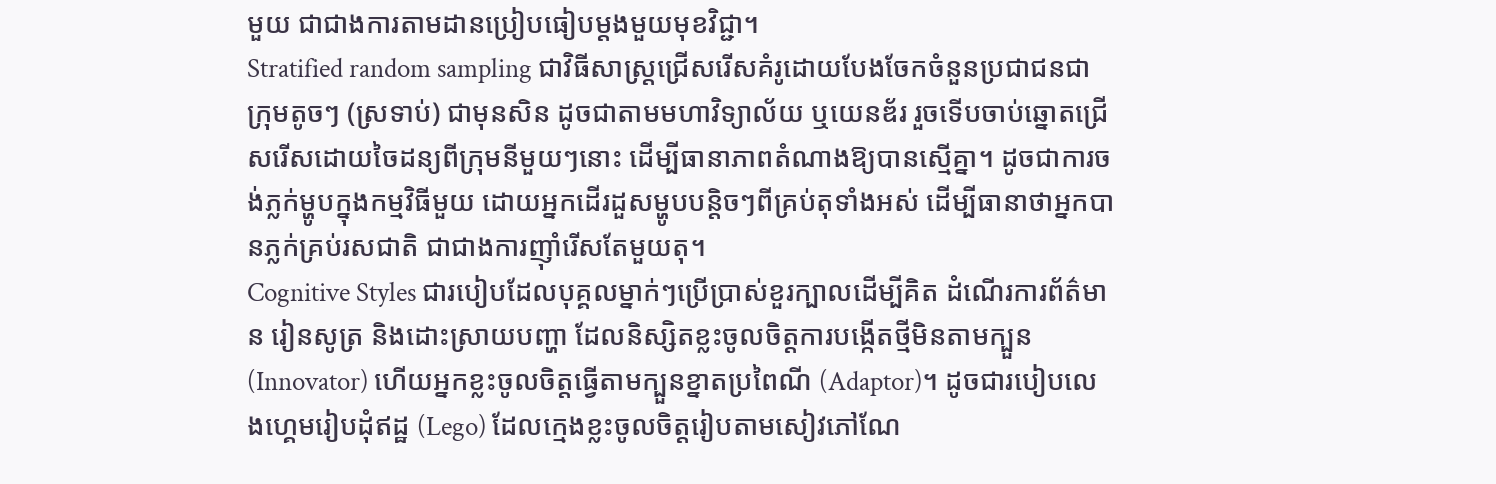មួយ ជាជាងការតាមដានប្រៀបធៀបម្តងមួយមុខវិជ្ជា។
Stratified random sampling ជាវិធីសាស្ត្រជ្រើសរើសគំរូដោយបែងចែកចំនួនប្រជាជនជាក្រុមតូចៗ (ស្រទាប់) ជាមុនសិន ដូចជាតាមមហាវិទ្យាល័យ ឬយេនឌ័រ រួចទើបចាប់ឆ្នោតជ្រើសរើសដោយចៃដន្យពីក្រុមនីមួយៗនោះ ដើម្បីធានាភាពតំណាងឱ្យបានស្មើគ្នា។ ដូចជាការចង់ភ្លក់ម្ហូបក្នុងកម្មវិធីមួយ ដោយអ្នកដើរដួសម្ហូបបន្តិចៗពីគ្រប់តុទាំងអស់ ដើម្បីធានាថាអ្នកបានភ្លក់គ្រប់រសជាតិ ជាជាងការញ៉ាំរើសតែមួយតុ។
Cognitive Styles ជារបៀបដែលបុគ្គលម្នាក់ៗប្រើប្រាស់ខួរក្បាលដើម្បីគិត ដំណើរការព័ត៌មាន រៀនសូត្រ និងដោះស្រាយបញ្ហា ដែលនិស្សិតខ្លះចូលចិត្តការបង្កើតថ្មីមិនតាមក្បួន (Innovator) ហើយអ្នកខ្លះចូលចិត្តធ្វើតាមក្បួនខ្នាតប្រពៃណី (Adaptor)។ ដូចជារបៀបលេងហ្គេមរៀបដុំឥដ្ឋ (Lego) ដែលក្មេងខ្លះចូលចិត្តរៀបតាមសៀវភៅណែ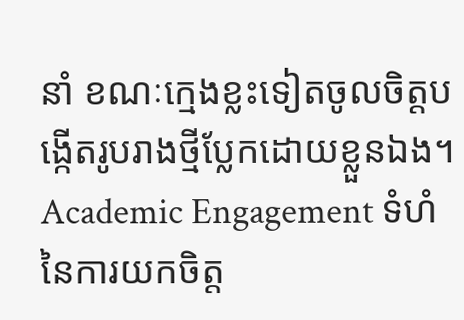នាំ ខណៈក្មេងខ្លះទៀតចូលចិត្តបង្កើតរូបរាងថ្មីប្លែកដោយខ្លួនឯង។
Academic Engagement ទំហំនៃការយកចិត្ត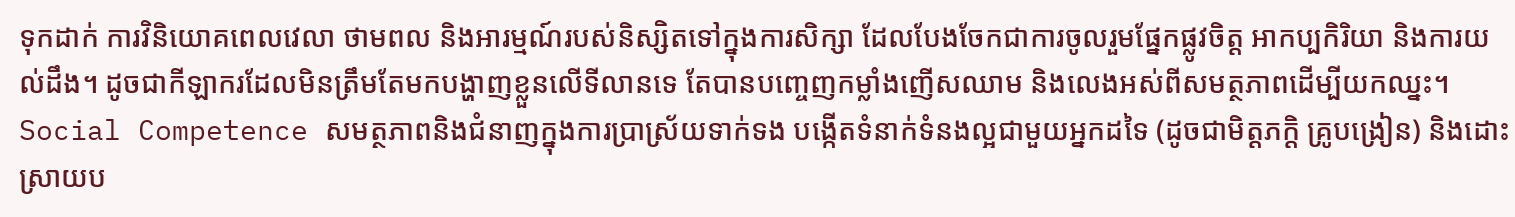ទុកដាក់ ការវិនិយោគពេលវេលា ថាមពល និងអារម្មណ៍របស់និស្សិតទៅក្នុងការសិក្សា ដែលបែងចែកជាការចូលរួមផ្នែកផ្លូវចិត្ត អាកប្បកិរិយា និងការយល់ដឹង។ ដូចជាកីឡាករដែលមិនត្រឹមតែមកបង្ហាញខ្លួនលើទីលានទេ តែបានបញ្ចេញកម្លាំងញើសឈាម និងលេងអស់ពីសមត្ថភាពដើម្បីយកឈ្នះ។
Social Competence សមត្ថភាពនិងជំនាញក្នុងការប្រាស្រ័យទាក់ទង បង្កើតទំនាក់ទំនងល្អជាមួយអ្នកដទៃ (ដូចជាមិត្តភក្តិ គ្រូបង្រៀន) និងដោះស្រាយប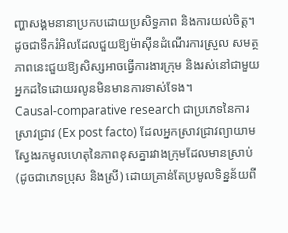ញ្ហាសង្គមនានាប្រកបដោយប្រសិទ្ធភាព និងការយល់ចិត្ត។ ដូចជាទឹករំអិលដែលជួយឱ្យម៉ាស៊ីនដំណើរការស្រួល សមត្ថភាពនេះជួយឱ្យសិស្សអាចធ្វើការងារក្រុម និងរស់នៅជាមួយអ្នកដទៃដោយរលូនមិនមានការទាស់ទែង។
Causal-comparative research ជាប្រភេទនៃការស្រាវជ្រាវ (Ex post facto) ដែលអ្នកស្រាវជ្រាវព្យាយាមស្វែងរកមូលហេតុនៃភាពខុសគ្នារវាងក្រុមដែលមានស្រាប់ (ដូចជាភេទប្រុស និងស្រី) ដោយគ្រាន់តែប្រមូលទិន្នន័យពី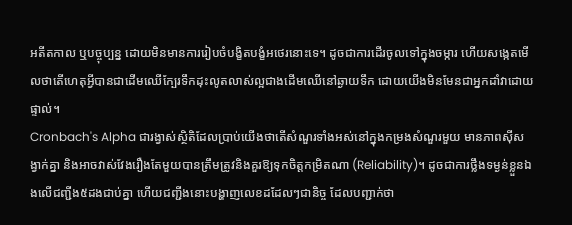អតីតកាល ឬបច្ចុប្បន្ន ដោយមិនមានការរៀបចំបង្ខិតបង្ខំអថេរនោះទេ។ ដូចជាការដើរចូលទៅក្នុងចម្ការ ហើយសង្កេតមើលថាតើហេតុអ្វីបានជាដើមឈើក្បែរទឹកដុះលូតលាស់ល្អជាងដើមឈើនៅឆ្ងាយទឹក ដោយយើងមិនមែនជាអ្នកដាំវាដោយផ្ទាល់។
Cronbach's Alpha ជារង្វាស់ស្ថិតិដែលប្រាប់យើងថាតើសំណួរទាំងអស់នៅក្នុងកម្រងសំណួរមួយ មានភាពស៊ីសង្វាក់គ្នា និងអាចវាស់វែងរឿងតែមួយបានត្រឹមត្រូវនិងគួរឱ្យទុកចិត្តកម្រិតណា (Reliability)។ ដូចជាការថ្លឹងទម្ងន់ខ្លួនឯងលើជញ្ជីង៥ដងជាប់គ្នា ហើយជញ្ជីងនោះបង្ហាញលេខដដែលៗជានិច្ច ដែលបញ្ជាក់ថា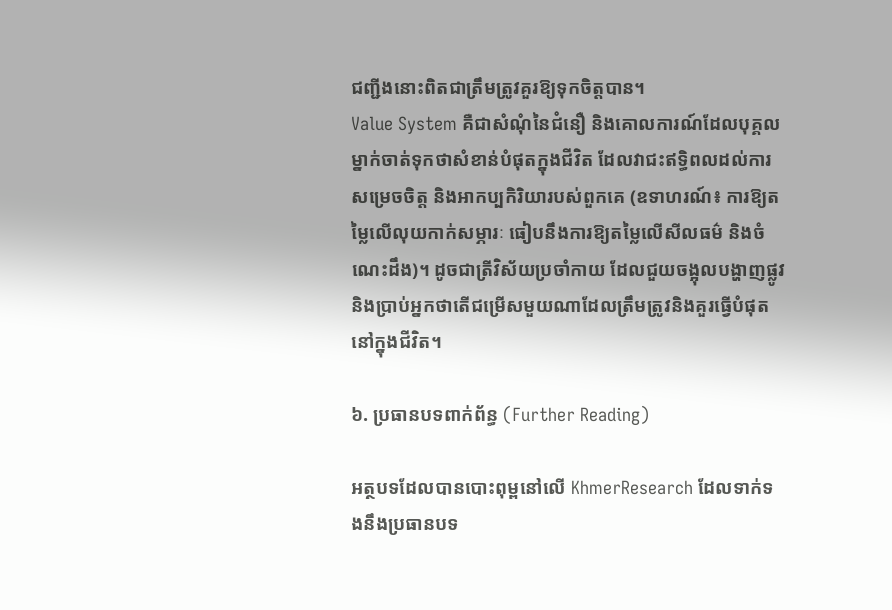ជញ្ជីងនោះពិតជាត្រឹមត្រូវគួរឱ្យទុកចិត្តបាន។
Value System គឺជាសំណុំនៃជំនឿ និងគោលការណ៍ដែលបុគ្គលម្នាក់ចាត់ទុកថាសំខាន់បំផុតក្នុងជីវិត ដែលវាជះឥទ្ធិពលដល់ការសម្រេចចិត្ត និងអាកប្បកិរិយារបស់ពួកគេ (ឧទាហរណ៍៖ ការឱ្យតម្លៃលើលុយកាក់សម្ភារៈ ធៀបនឹងការឱ្យតម្លៃលើសីលធម៌ និងចំណេះដឹង)។ ដូចជាត្រីវិស័យប្រចាំកាយ ដែលជួយចង្អុលបង្ហាញផ្លូវ និងប្រាប់អ្នកថាតើជម្រើសមួយណាដែលត្រឹមត្រូវនិងគួរធ្វើបំផុតនៅក្នុងជីវិត។

៦. ប្រធានបទពាក់ព័ន្ធ (Further Reading)

អត្ថបទដែលបានបោះពុម្ពនៅលើ KhmerResearch ដែលទាក់ទងនឹងប្រធានបទ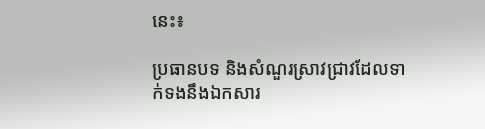នេះ៖

ប្រធានបទ និងសំណួរស្រាវជ្រាវដែលទាក់ទងនឹងឯកសារ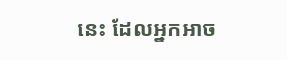នេះ ដែលអ្នកអាច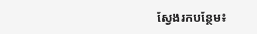ស្វែងរកបន្ថែម៖